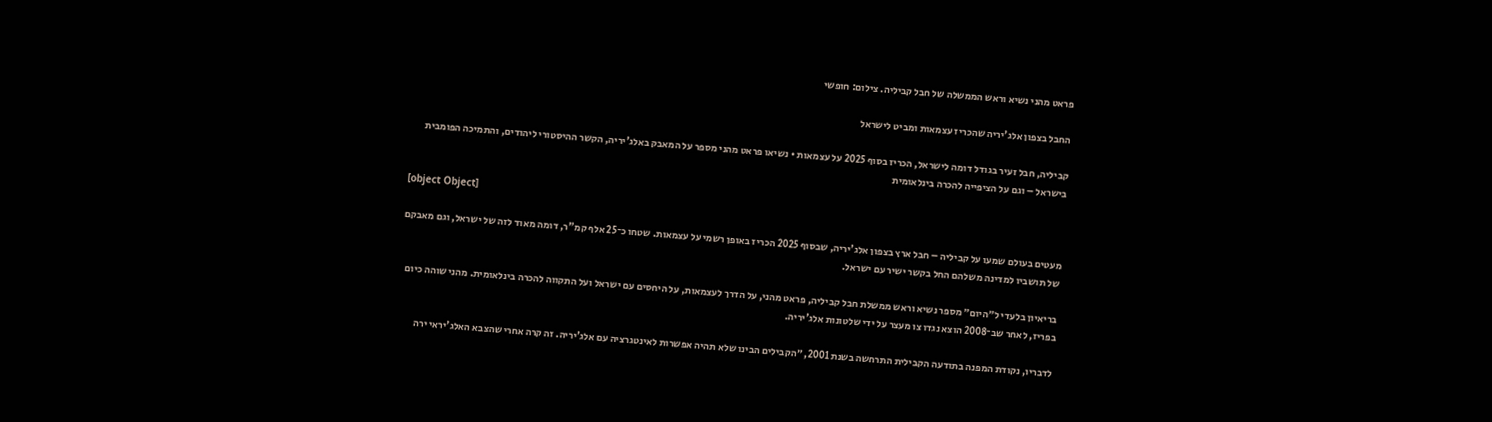פראט מהני נשיא וראש הממשלה של חבל קביליה. צילום: חופשי

החבל בצפון אלג'יריה שהכריז עצמאות ומביט לישראל

קביליה, חבל זעיר בגודל דומה לישראל, הכריז בסוף 2025 על עצמאות • נשיאו פראט מהני מספר על המאבק באלג'יריה, הקשר ההיסטורי ליהודים, והתמיכה הפומבית בישראל – וגם על הציפייה להכרה בינלאומית

[object Object]

מעטים בעולם שמעו על קביליה – חבל ארץ בצפון אלג'יריה, שבסוף 2025 הכריז באופן רשמי על עצמאות. שטחו כ־25 אלף קמ"ר, דומה מאוד לזה של ישראל, וגם מאבקם של תושביו למדינה משלהם החל בקשר ישיר עם ישראל.

בריאיון בלעדי ל״היום״ מספר נשיא וראש ממשלת חבל קביליה, פראט מהני, על הדרך לעצמאות, על היחסים עם ישראל ועל התקווה להכרה בינלאומית. מהני שוהה כיום בפריז, לאחר שב־2008 הוצא נגדו צו מעצר על ידי שלטונות אלג'יריה.

לדבריו, נקודת המפנה בתודעה הקבילית התרחשה בשנת 2001, ״הקבילים הבינו שלא תהיה אפשרות לאינטגרציה עם אלג'יריה. זה קרה אחרי שהצבא האלג'יראי ירה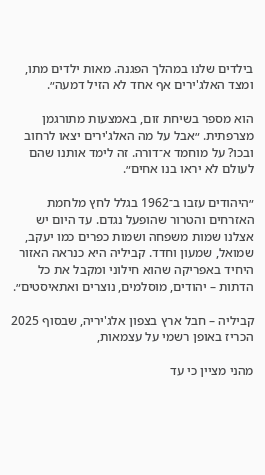בילדים שלנו במהלך הפגנה. מאות ילדים מתו, ומצד האלג'ירים אף אחד לא הזיל דמעה״.

הוא מספר בשיחת זום, באמצעות מתורגמן מצרפתית. ״אבל על מה האלג'ירים יצאו לרחוב ובכו? על מוחמד א־דורה. זה לימד אותנו שהם לעולם לא יראו בנו אחים״.

״היהודים עזבו ב־1962 בגלל לחץ מלחמת האזרחים והטרור שהופעל נגדם. עד היום יש אצלנו שמות משפחה ושמות כפרים כמו יעקב, שמואל, שמעון וחדד. קביליה היא כנראה האזור היחיד באפריקה שהוא חילוני ומקבל את כל הדתות – יהודים, מוסלמים, נוצרים ואתאיסטים״.

קביליה – חבל ארץ בצפון אלג'יריה, שבסוף 2025 הכריז באופן רשמי על עצמאות,

מהני מציין כי עד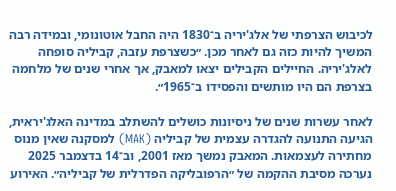לכיבוש הצרפתי של אלג'יריה ב־1830 היה החבל אוטונומי, ובמידה רבה המשיך להיות כזה גם לאחר מכן. ״כשצרפת עזבה, קביליה סופחה לאלג'יריה. החיילים הקבילים יצאו למאבק, אך אחרי שנים של מלחמה בצרפת הם היו מותשים והפסידו ב־1965״.

לאחר עשרות שנים של ניסיונות כושלים להשתלב במדינה האלג'יראית, הגיעה התנועה להגדרה עצמית של קביליה (MAK) למסקנה שאין מנוס מחתירה לעצמאות. המאבק נמשך מאז 2001, וב־14 בדצמבר 2025 נערכה מסיבת ההקמה של ״הרפובליקה הפדרלית של קביליה״. האירוע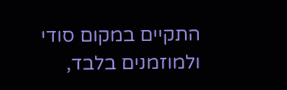התקיים במקום סודי ולמוזמנים בלבד,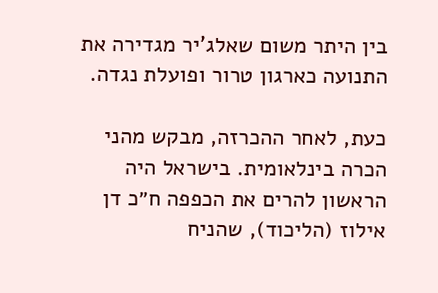בין היתר משום שאלג'יר מגדירה את התנועה כארגון טרור ופועלת נגדה.

כעת, לאחר ההכרזה, מבקש מהני הכרה בינלאומית. בישראל היה הראשון להרים את הכפפה ח״כ דן אילוז (הליכוד), שהניח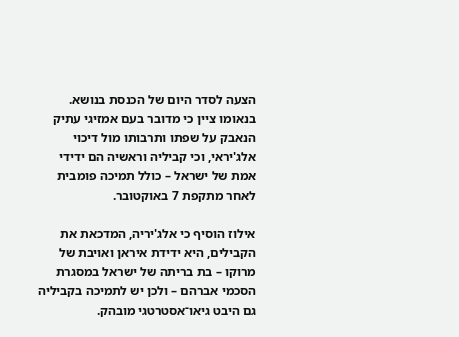הצעה לסדר היום של הכנסת בנושא. בנאומו ציין כי מדובר בעם אמזיגי עתיק הנאבק על שפתו ותרבותו מול דיכוי אלג'יראי, וכי קביליה וראשיה הם ידידי אמת של ישראל – כולל תמיכה פומבית לאחר מתקפת 7 באוקטובר.

אילוז הוסיף כי אלג'יריה, המדכאת את הקבילים, היא ידידת איראן ואויבת של מרוקו – בת בריתה של ישראל במסגרת הסכמי אברהם – ולכן יש לתמיכה בקביליה גם היבט גיאו־אסטרטגי מובהק.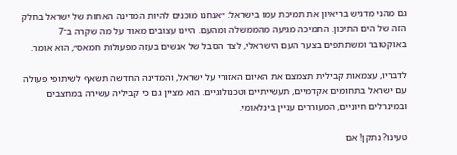גם מהני מדגיש בריאיון את תמיכת עמו בישראל: ״אנחנו מוכנים להיות המדינה האחות של ישראל בחלק הזה של הים התיכון. התמיכה מגיעה מהממשלה ומהעם. היינו עצובים מאוד על מה שקרה ב־7 באוקטובר ומשתתפים בצער העם הישראלי, לצד הסבל של אנשים בעזה מפעולות חמאס״, הוא אומר.

לדבריו, עצמאות קבילית תצמצם את האיום האזורי על ישראל, והמדינה החדשה תשאף לשיתופי פעולה עם ישראל בתחומים אקדמיים, תעשייתיים וטכנולוגיים. הוא מציין גם כי קביליה עשירה במחצבים ובמינרלים חיוניים, המעוררים עניין בינלאומי.

טעינו? נתקן! אם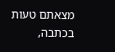מצאתם טעות בכתבה,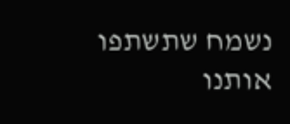נשמח שתשתפו אותנו